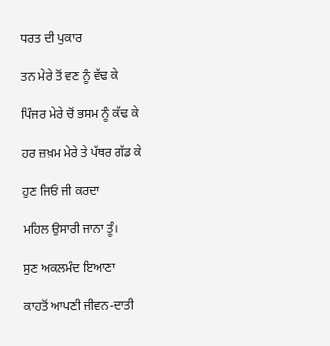ਧਰਤ ਦੀ ਪੁਕਾਰ

ਤਨ ਮੇਰੇ ਤੋਂ ਵਣ ਨੂੰ ਵੱਢ ਕੇ

ਪਿੰਜਰ ਮੇਰੇ ਚੋਂ ਭਸਮ ਨੂੰ ਕੱਢ ਕੇ

ਹਰ ਜ਼ਖ਼ਮ ਮੇਰੇ ਤੇ ਪੱਥਰ ਗੱਡ ਕੇ

ਹੁਣ ਜਿਓਂ ਜੀ ਕਰਦਾ

ਮਹਿਲ ਉਸਾਰੀ ਜਾਨਾ ਤੂੰ।

ਸੁਣ ਅਕਲਮੰਦ ਇਆਣਾ

ਕਾਹਤੋਂ ਆਪਣੀ ਜੀਵਨ-ਦਾਤੀ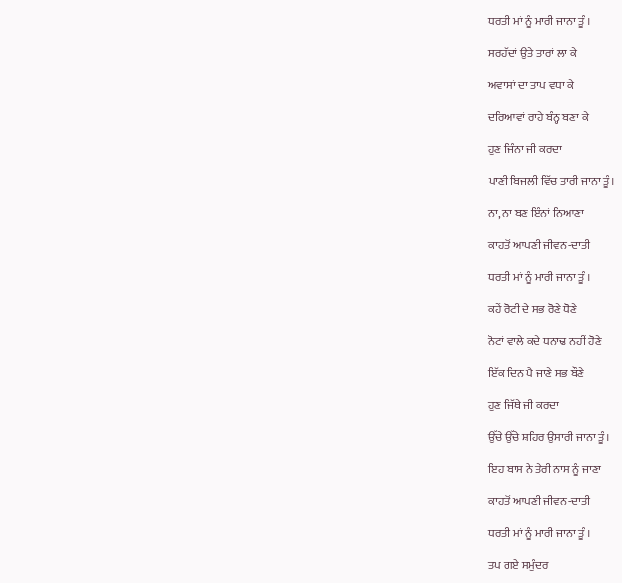ਧਰਤੀ ਮਾਂ ਨੂੰ ਮਾਰੀ ਜਾਨਾ ਤੂੰ ।

ਸਰਹੱਦਾਂ ਉਤੇ ਤਾਰਾਂ ਲਾ ਕੇ

ਅਵਾਸਾਂ ਦਾ ਤਾਪ ਵਧਾ ਕੇ

ਦਰਿਆਵਾਂ ਰਾਹੇ ਬੰਨ੍ਹ ਬਣਾ ਕੇ

ਹੁਣ ਜਿੰਨਾ ਜੀ ਕਰਦਾ

ਪਾਣੀ ਬਿਜਲੀ ਵਿੱਚ ਤਾਰੀ ਜਾਨਾ ਤੂੰ।

ਨਾ, ਨਾ ਬਣ ਇੰਨਾਂ ਨਿਆਣਾ

ਕਾਹਤੋਂ ਆਪਣੀ ਜੀਵਨ-ਦਾਤੀ

ਧਰਤੀ ਮਾਂ ਨੂੰ ਮਾਰੀ ਜਾਨਾ ਤੂੰ ।

ਕਹੇਂ ਰੋਟੀ ਦੇ ਸਭ ਰੋਣੇ ਧੋਣੇ

ਨੋਟਾਂ ਵਾਲੇ ਕਦੇ ਧਨਾਢ ਨਹੀਂ ਹੋਣੇ

ਇੱਕ ਦਿਨ ਪੈ ਜਾਣੇ ਸਭ ਬੌਣੇ

ਹੁਣ ਜਿੱਥੇ ਜੀ ਕਰਦਾ

ਉੱਚੇ ਉੱਚੇ ਸ਼ਹਿਰ ਉਸਾਰੀ ਜਾਨਾ ਤੂੰ।

ਇਹ ਬਾਸ ਨੇ ਤੇਰੀ ਨਾਸ ਨੂੰ ਜਾਣਾ

ਕਾਹਤੋਂ ਆਪਣੀ ਜੀਵਨ-ਦਾਤੀ

ਧਰਤੀ ਮਾਂ ਨੂੰ ਮਾਰੀ ਜਾਨਾ ਤੂੰ ।

ਤਪ ਗਏ ਸਮੁੰਦਰ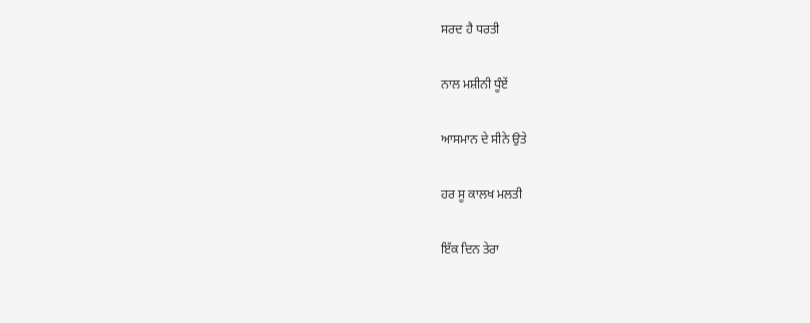ਸਰਦ ਹੈ ਧਰਤੀ

ਨਾਲ ਮਸ਼ੀਨੀ ਧੂੰਏਂ

ਆਸਮਾਨ ਦੇ ਸੀਨੇ ਉਤੇ

ਹਰ ਸੂ ਕਾਲਖ ਮਲਤੀ

ਇੱਕ ਦਿਨ ਤੇਰਾ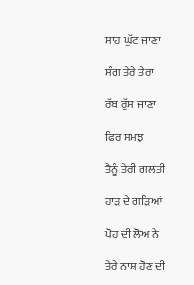ਸਾਹ ਘੁੱਟ ਜਾਣਾ

ਸੰਗ ਤੇਰੇ ਤੇਰਾ

ਰੱਬ ਰੁੱਸ ਜਾਣਾ

ਫਿਰ ਸਮਝ

ਤੈਨੂੰ ਤੇਰੀ ਗਲਤੀ

ਹਾੜ ਦੇ ਗੜਿਆਂ

ਪੋਹ ਦੀ ਲੋਅ ਨੇ

ਤੇਰੇ ਨਾਸ਼ ਹੋਣ ਦੀ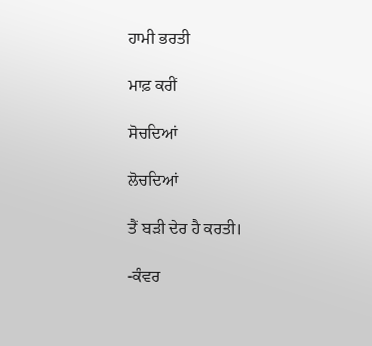ਹਾਮੀ ਭਰਤੀ

ਮਾਫ਼ ਕਰੀਂ

ਸੋਚਦਿਆਂ

ਲੋਚਦਿਆਂ

ਤੈਂ ਬੜੀ ਦੇਰ ਹੈ ਕਰਤੀ।

-ਕੰਵਰ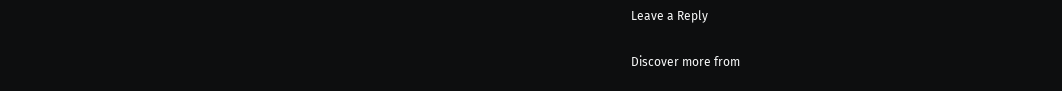Leave a Reply

Discover more from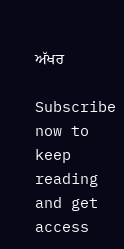ਅੱਖਰ

Subscribe now to keep reading and get access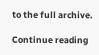to the full archive.

Continue reading